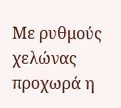Με ρυθμούς χελώνας προχωρά η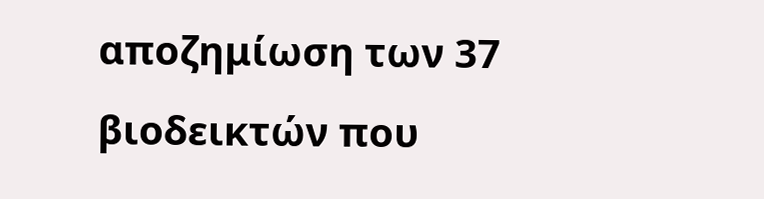αποζημίωση των 37 βιοδεικτών που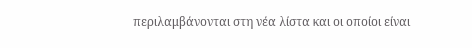περιλαμβάνονται στη νέα λίστα και οι οποίοι είναι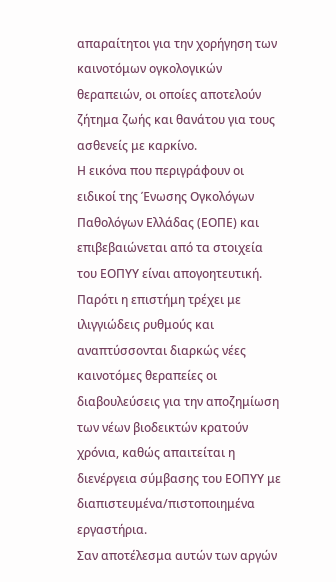απαραίτητοι για την χορήγηση των καινοτόμων ογκολογικών θεραπειών, οι οποίες αποτελούν ζήτημα ζωής και θανάτου για τους ασθενείς με καρκίνο.
Η εικόνα που περιγράφουν οι ειδικοί της Ένωσης Ογκολόγων Παθολόγων Ελλάδας (ΕΟΠΕ) και επιβεβαιώνεται από τα στοιχεία του ΕΟΠΥΥ είναι απογοητευτική. Παρότι η επιστήμη τρέχει με ιλιγγιώδεις ρυθμούς και αναπτύσσονται διαρκώς νέες καινοτόμες θεραπείες οι διαβουλεύσεις για την αποζημίωση των νέων βιοδεικτών κρατούν χρόνια, καθώς απαιτείται η διενέργεια σύμβασης του ΕΟΠΥΥ με διαπιστευμένα/πιστοποιημένα εργαστήρια.
Σαν αποτέλεσμα αυτών των αργών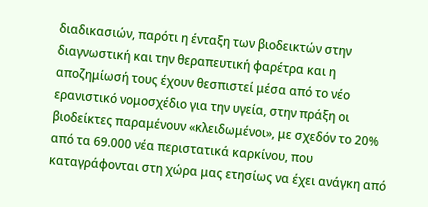διαδικασιών, παρότι η ένταξη των βιοδεικτών στην διαγνωστική και την θεραπευτική φαρέτρα και η αποζημίωσή τους έχουν θεσπιστεί μέσα από το νέο ερανιστικό νομοσχέδιο για την υγεία, στην πράξη οι βιοδείκτες παραμένουν «κλειδωμένοι», με σχεδόν το 20% από τα 69.000 νέα περιστατικά καρκίνου, που καταγράφονται στη χώρα μας ετησίως να έχει ανάγκη από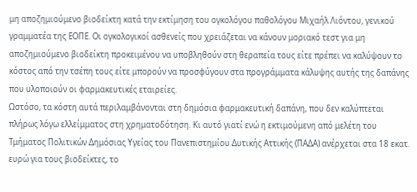μη αποζημιούμενο βιοδείκτη κατά την εκτίμηση του ογκολόγου παθολόγου Μιχαήλ Λιόντου, γενικού γραμματέα της ΕΟΠΕ. Οι ογκολογικοί ασθενείς που χρειάζεται να κάνουν μοριακό τεστ για μη αποζημιούμενο βιοδείκτη προκειμένου να υποβληθούν στη θεραπεία τους είτε πρέπει να καλύψουν το κόστος από την τσέπη τους είτε μπορούν να προσφύγουν στα προγράμματα κάλυψης αυτής της δαπάνης που υλοποιούν οι φαρμακευτικές εταιρείες.
Ωστόσο, τα κόστη αυτά περιλαμβάνονται στη δημόσια φαρμακευτική δαπάνη, που δεν καλύπτεται πλήρως λόγω ελλείμματος στη χρηματοδότηση. Κι αυτό γιατί ενώ η εκτιμούμενη από μελέτη του Τμήματος Πολιτικών Δημόσιας Υγείας του Πανεπιστημίου Δυτικής Αττικής (ΠΑΔΑ) ανέρχεται στα 18 εκατ. ευρώ για τους βιοδείκτες, το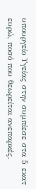υπουργείο Υγείας στην συμπίεσε στα 5 εκατ ευρώ, ποσό που θεωρείται ανεπαρκές.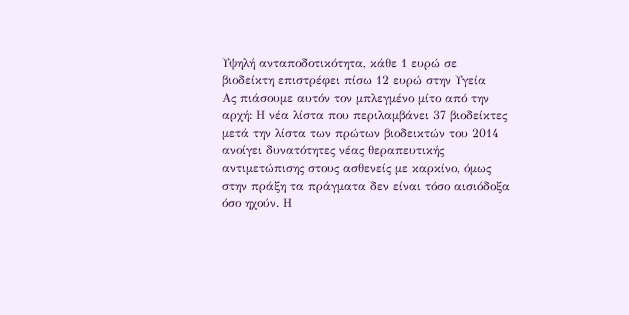Υψηλή ανταποδοτικότητα, κάθε 1 ευρώ σε βιοδείκτη επιστρέφει πίσω 12 ευρώ στην Υγεία
Ας πιάσουμε αυτόν τον μπλεγμένο μίτο από την αρχή: Η νέα λίστα που περιλαμβάνει 37 βιοδείκτες μετά την λίστα των πρώτων βιοδεικτών του 2014 ανοίγει δυνατότητες νέας θεραπευτικής αντιμετώπισης στους ασθενείς με καρκίνο, όμως στην πράξη τα πράγματα δεν είναι τόσο αισιόδοξα όσο ηχούν. Η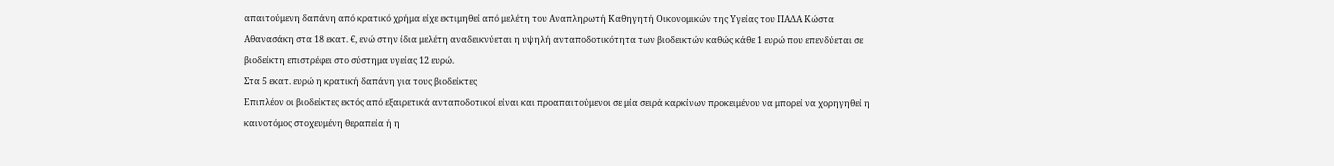απαιτούμενη δαπάνη από κρατικό χρήμα είχε εκτιμηθεί από μελέτη του Αναπληρωτή Καθηγητή Οικονομικών της Υγείας του ΠΑΔΑ Κώστα Αθανασάκη στα 18 εκατ. €, ενώ στην ίδια μελέτη αναδεικνύεται η υψηλή ανταποδοτικότητα των βιοδεικτών καθώς κάθε 1 ευρώ που επενδύεται σε βιοδείκτη επιστρέφει στο σύστημα υγείας 12 ευρώ.
Στα 5 εκατ. ευρώ η κρατική δαπάνη για τους βιοδείκτες
Επιπλέον οι βιοδείκτες εκτός από εξαιρετικά ανταποδοτικοί είναι και προαπαιτούμενοι σε μία σειρά καρκίνων προκειμένου να μπορεί να χορηγηθεί η καινοτόμος στοχευμένη θεραπεία ή η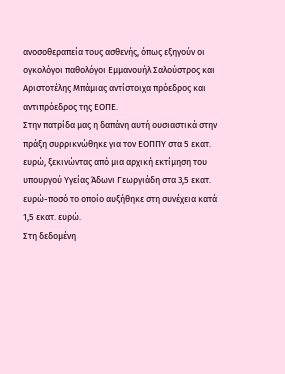ανοσοθεραπεία τους ασθενής, όπως εξηγούν οι ογκολόγοι παθολόγοι Εμμανουήλ Σαλούστρος και Αριστοτέλης Μπάμιας αντίστοιχα πρόεδρος και αντιπρόεδρος της ΕΟΠΕ.
Στην πατρίδα μας η δαπάνη αυτή ουσιαστικά στην πράξη συρρικνώθηκε για τον ΕΟΠΠΥ στα 5 εκατ. ευρώ, ξεκινώντας από μια αρχική εκτίμηση του υπουργού Υγείας Άδωνι Γεωργιάδη στα 3,5 εκατ. ευρώ-ποσό το οποίο αυξήθηκε στη συνέχεια κατά 1,5 εκατ. ευρώ.
Στη δεδομένη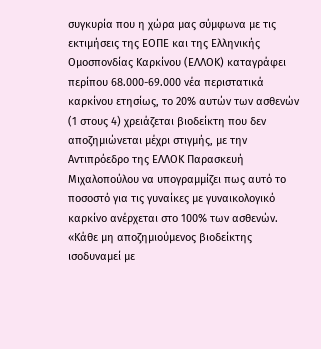συγκυρία που η χώρα μας σύμφωνα με τις εκτιμήσεις της ΕΟΠΕ και της Ελληνικής Ομοσπονδίας Καρκίνου (ΕΛΛΟΚ) καταγράφει περίπου 68.000-69.000 νέα περιστατικά καρκίνου ετησίως, το 20% αυτών των ασθενών (1 στους 4) χρειάζεται βιοδείκτη που δεν αποζημιώνεται μέχρι στιγμής, με την Αντιπρόεδρο της ΕΛΛΟΚ Παρασκευή Μιχαλοπούλου να υπογραμμίζει πως αυτό το ποσοστό για τις γυναίκες με γυναικολογικό καρκίνο ανέρχεται στο 100% των ασθενών. «Κάθε μη αποζημιούμενος βιοδείκτης ισοδυναμεί με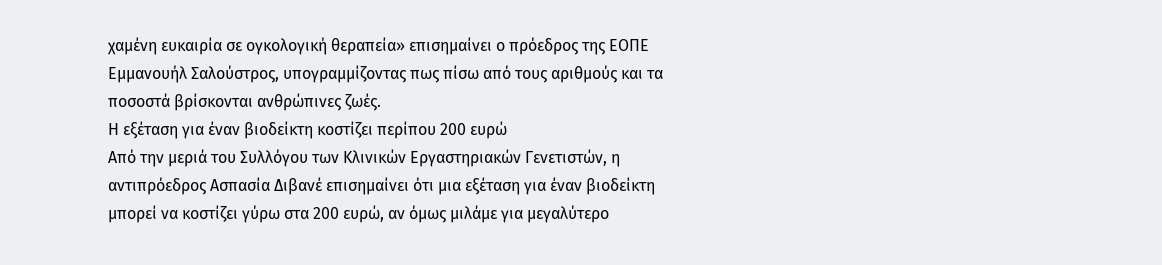χαμένη ευκαιρία σε ογκολογική θεραπεία» επισημαίνει ο πρόεδρος της ΕΟΠΕ Εμμανουήλ Σαλούστρος, υπογραμμίζοντας πως πίσω από τους αριθμούς και τα ποσοστά βρίσκονται ανθρώπινες ζωές.
Η εξέταση για έναν βιοδείκτη κοστίζει περίπου 200 ευρώ
Από την μεριά του Συλλόγου των Κλινικών Εργαστηριακών Γενετιστών, η αντιπρόεδρος Ασπασία Διβανέ επισημαίνει ότι μια εξέταση για έναν βιοδείκτη μπορεί να κοστίζει γύρω στα 200 ευρώ, αν όμως μιλάμε για μεγαλύτερο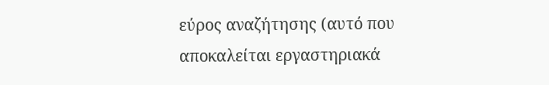εύρος αναζήτησης (αυτό που αποκαλείται εργαστηριακά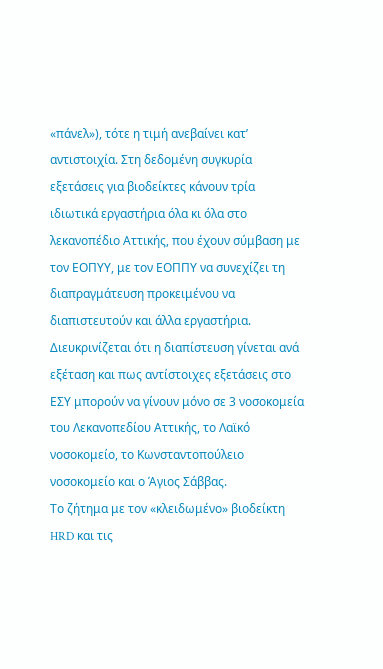«πάνελ»), τότε η τιμή ανεβαίνει κατ’ αντιστοιχία. Στη δεδομένη συγκυρία εξετάσεις για βιοδείκτες κάνουν τρία ιδιωτικά εργαστήρια όλα κι όλα στο λεκανοπέδιο Αττικής, που έχουν σύμβαση με τον ΕΟΠΥΥ, με τον ΕΟΠΠΥ να συνεχίζει τη διαπραγμάτευση προκειμένου να διαπιστευτούν και άλλα εργαστήρια. Διευκρινίζεται ότι η διαπίστευση γίνεται ανά εξέταση και πως αντίστοιχες εξετάσεις στο ΕΣΥ μπορούν να γίνουν μόνο σε 3 νοσοκομεία του Λεκανοπεδίου Αττικής, το Λαϊκό νοσοκομείο, το Κωνσταντοπούλειο νοσοκομείο και ο Άγιος Σάββας.
Το ζήτημα με τον «κλειδωμένο» βιοδείκτη HRD και τις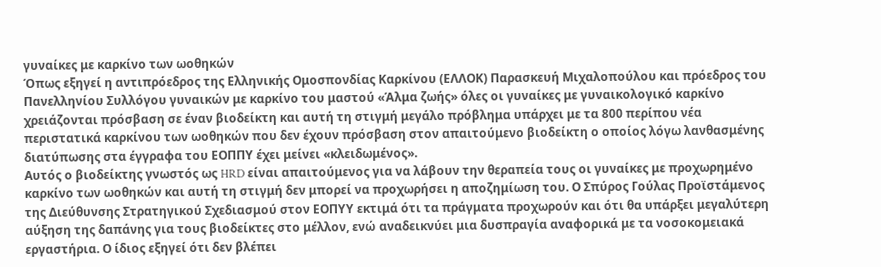γυναίκες με καρκίνο των ωοθηκών
Όπως εξηγεί η αντιπρόεδρος της Ελληνικής Ομοσπονδίας Καρκίνου (ΕΛΛΟΚ) Παρασκευή Μιχαλοπούλου και πρόεδρος του Πανελληνίου Συλλόγου γυναικών με καρκίνο του μαστού «Άλμα ζωής» όλες οι γυναίκες με γυναικολογικό καρκίνο χρειάζονται πρόσβαση σε έναν βιοδείκτη και αυτή τη στιγμή μεγάλο πρόβλημα υπάρχει με τα 800 περίπου νέα περιστατικά καρκίνου των ωοθηκών που δεν έχουν πρόσβαση στον απαιτούμενο βιοδείκτη ο οποίος λόγω λανθασμένης διατύπωσης στα έγγραφα του ΕΟΠΠΥ έχει μείνει «κλειδωμένος».
Αυτός ο βιοδείκτης γνωστός ως HRD είναι απαιτούμενος για να λάβουν την θεραπεία τους οι γυναίκες με προχωρημένο καρκίνο των ωοθηκών και αυτή τη στιγμή δεν μπορεί να προχωρήσει η αποζημίωση του. Ο Σπύρος Γούλας Προϊστάμενος της Διεύθυνσης Στρατηγικού Σχεδιασμού στον ΕΟΠΥΥ εκτιμά ότι τα πράγματα προχωρούν και ότι θα υπάρξει μεγαλύτερη αύξηση της δαπάνης για τους βιοδείκτες στο μέλλον, ενώ αναδεικνύει μια δυσπραγία αναφορικά με τα νοσοκομειακά εργαστήρια. Ο ίδιος εξηγεί ότι δεν βλέπει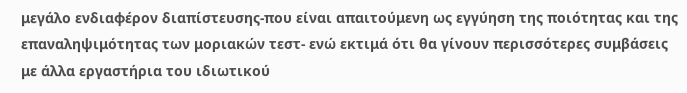μεγάλο ενδιαφέρον διαπίστευσης-που είναι απαιτούμενη ως εγγύηση της ποιότητας και της επαναληψιμότητας των μοριακών τεστ- ενώ εκτιμά ότι θα γίνουν περισσότερες συμβάσεις με άλλα εργαστήρια του ιδιωτικού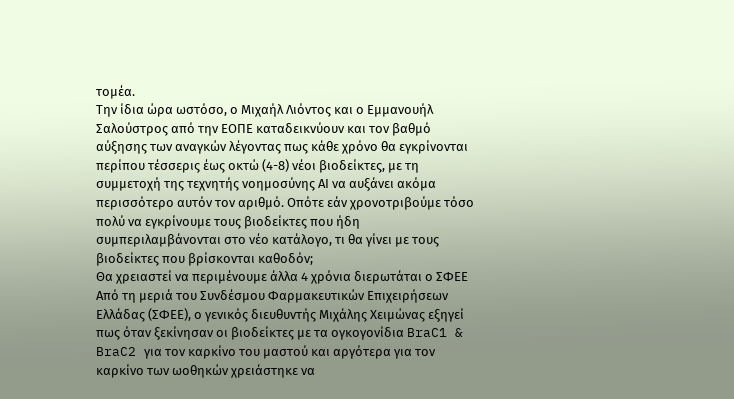τομέα.
Την ίδια ώρα ωστόσο, ο Μιχαήλ Λιόντος και ο Εμμανουήλ Σαλούστρος από την ΕΟΠΕ καταδεικνύουν και τον βαθμό αύξησης των αναγκών λέγοντας πως κάθε χρόνο θα εγκρίνονται περίπου τέσσερις έως οκτώ (4-8) νέοι βιοδείκτες, με τη συμμετοχή της τεχνητής νοημοσύνης ΑΙ να αυξάνει ακόμα περισσότερο αυτόν τον αριθμό. Οπότε εάν χρονοτριβούμε τόσο πολύ να εγκρίνουμε τους βιοδείκτες που ήδη συμπεριλαμβάνονται στο νέο κατάλογο, τι θα γίνει με τους βιοδείκτες που βρίσκονται καθοδόν;
Θα χρειαστεί να περιμένουμε άλλα 4 χρόνια διερωτάται ο ΣΦΕΕ
Από τη μεριά του Συνδέσμου Φαρμακευτικών Επιχειρήσεων Ελλάδας (ΣΦΕΕ), ο γενικός διευθυντής Μιχάλης Χειμώνας εξηγεί πως όταν ξεκίνησαν οι βιοδείκτες με τα ογκογονίδια BraC1 & BraC2 για τον καρκίνο του μαστού και αργότερα για τον καρκίνο των ωοθηκών χρειάστηκε να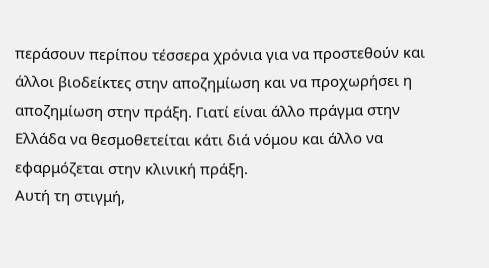περάσουν περίπου τέσσερα χρόνια για να προστεθούν και άλλοι βιοδείκτες στην αποζημίωση και να προχωρήσει η αποζημίωση στην πράξη. Γιατί είναι άλλο πράγμα στην Ελλάδα να θεσμοθετείται κάτι διά νόμου και άλλο να εφαρμόζεται στην κλινική πράξη.
Αυτή τη στιγμή,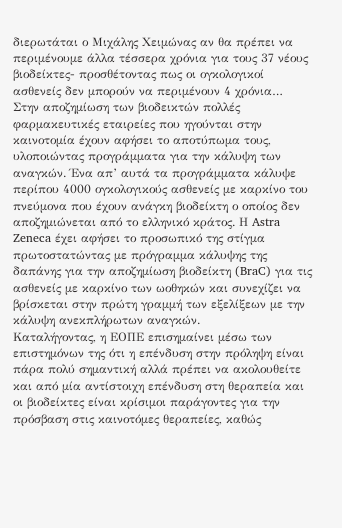διερωτάται ο Μιχάλης Χειμώνας αν θα πρέπει να περιμένουμε άλλα τέσσερα χρόνια για τους 37 νέους βιοδείκτες- προσθέτοντας πως οι ογκολογικοί ασθενείς δεν μπορούν να περιμένουν 4 χρόνια…
Στην αποζημίωση των βιοδεικτών πολλές φαρμακευτικές εταιρείες που ηγούνται στην καινοτομία έχουν αφήσει το αποτύπωμα τους, υλοποιώντας προγράμματα για την κάλυψη των αναγκών. Ένα απ’ αυτά τα προγράμματα κάλυψε περίπου 4000 ογκολογικούς ασθενείς με καρκίνο του πνεύμονα που έχουν ανάγκη βιοδείκτη ο οποίος δεν αποζημιώνεται από το ελληνικό κράτος. Η Astra Zeneca έχει αφήσει το προσωπικό της στίγμα πρωτοστατώντας με πρόγραμμα κάλυψης της δαπάνης για την αποζημίωση βιοδείκτη (BraC) για τις ασθενείς με καρκίνο των ωοθηκών και συνεχίζει να βρίσκεται στην πρώτη γραμμή των εξελίξεων με την κάλυψη ανεκπλήρωτων αναγκών.
Καταλήγοντας, η ΕΟΠΕ επισημαίνει μέσω των επιστημόνων της ότι η επένδυση στην πρόληψη είναι πάρα πολύ σημαντική αλλά πρέπει να ακολουθείτε και από μία αντίστοιχη επένδυση στη θεραπεία και οι βιοδείκτες είναι κρίσιμοι παράγοντες για την πρόσβαση στις καινοτόμες θεραπείες, καθώς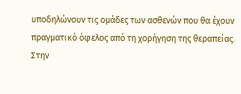υποδηλώνουν τις ομάδες των ασθενών που θα έχουν πραγματικό όφελος από τη χορήγηση της θεραπείας.
Στην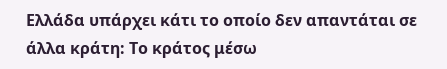Ελλάδα υπάρχει κάτι το οποίο δεν απαντάται σε άλλα κράτη: Το κράτος μέσω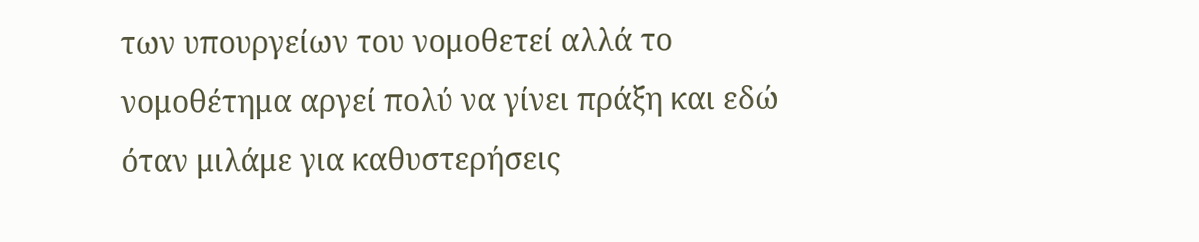των υπουργείων του νομοθετεί αλλά το νομοθέτημα αργεί πολύ να γίνει πράξη και εδώ όταν μιλάμε για καθυστερήσεις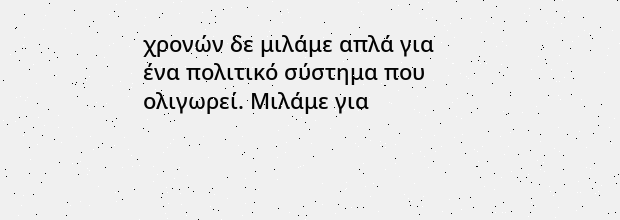χρονών δε μιλάμε απλά για ένα πολιτικό σύστημα που ολιγωρεί. Μιλάμε για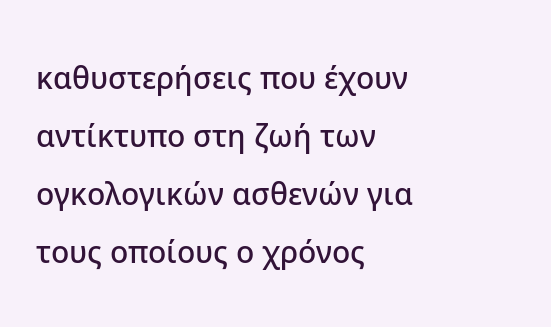καθυστερήσεις που έχουν αντίκτυπο στη ζωή των ογκολογικών ασθενών για τους οποίους ο χρόνος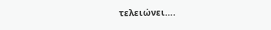τελειώνει….